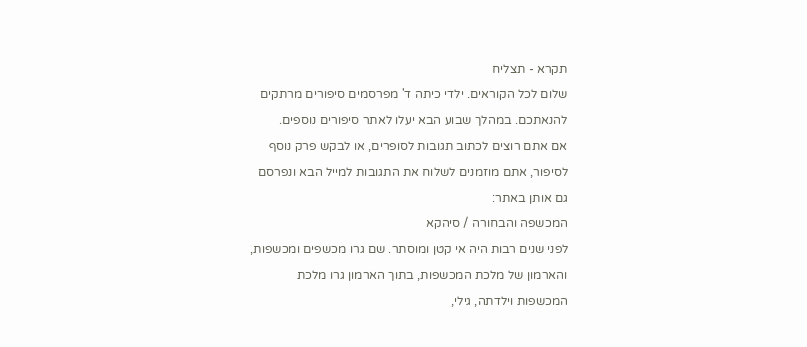תקרא - תצליח
שלום לכל הקוראים. ילדי כיתה ד' מפרסמים סיפורים מרתקים להנאתכם. במהלך שבוע הבא יעלו לאתר סיפורים נוספים.
אם אתם רוצים לכתוב תגובות לסופרים, או לבקש פרק נוסף לסיפור, אתם מוזמנים לשלוח את התגובות למייל הבא ונפרסם גם אותן באתר:
המכשפה והבחורה / סיהקא
לפני שנים רבות היה אי קטן ומוסתר. שם גרו מכשפים ומכשפות, והארמון של מלכת המכשפות, בתוך הארמון גרו מלכת המכשפות וילדתה, גילי,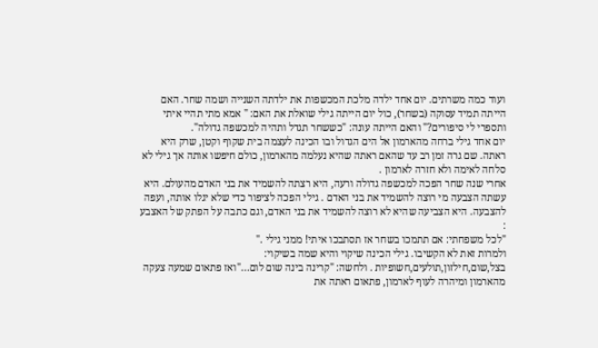ועוד כמה משרתים. יום אחד ילדה מלכת המכשפות את ילדתה השנייה ושמה שחר. האם הייתה תמיד עסוקה (בשחר), כול יום הייתה גילי שואלת את האם: " אמא מתי תהיי איתי ותספרי לי סיפורים?" והאם הייתה עונה: "כששחר תגדל ותהיה למכשפה גדולה".
יום אחד גילי ברחה מהארמון אל הים הגדול ובו הכינה לעצמה בית שקוף וקטן, שרק היא ראתה. שם גרה זמן רב עד שהאם ראתה שהיא נעלמה מהארמון, כולם חיפשו אותה אך גילי לא סלחה לאימה ולא חזרה לארמון .
אחרי שנה שחר הפכה למכשפה גדולה ורעה, היא רצתה להשמיד את בני האדם מהעולם. היא עשתה הצבעה מי רוצה להשמיד את בני האדם . גילי הפכה לציפור כדי שלא יגלו אותה, ועפה להצבעה. היא הצביעה שהיא לא רוצה להשמיד את בני האדם, וגם כתבה על הפתק של האצבע :
"לכל משפחתי: אם תתמכו בשחר אז תסתבכו איתי! ממני גילי ."
ולמרות זאת לא הקשיבו. גילי הכינה שיקוי והיא שמה בשיקוי: בצל,שום,חילזון,תולעים,חשופיות . ולחשה: "קרינה בינה שום לום..."ואז פתאום שמעה צעקה מהארמון ומיהרה לעוף לארמון, פתאום ראתה את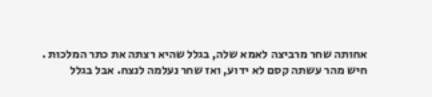אחותה שחר מרביצה לאמא שלה, בגלל שהיא רצתה את כתר המלכות .
חיש מהר עשתה קסם לא ידוע, ואז שחר נעלמה לנצח. אבל בגלל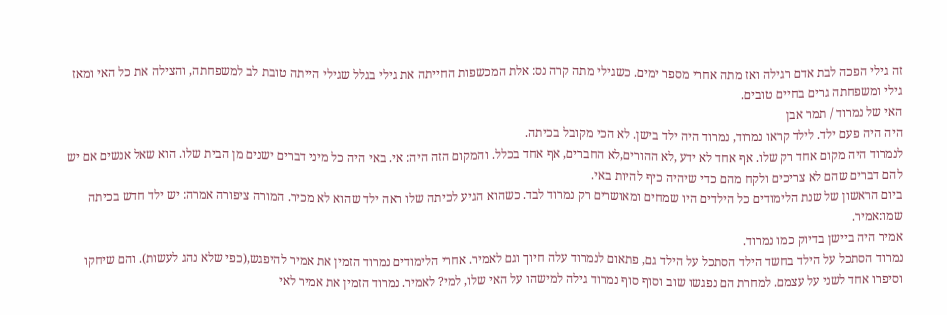זה גילי הפכה לבת אדם רגילה ואז מתה אחרי מספר ימים. כשגילי מתה קרה נס: אלת המכשפות החייתה את גילי בגלל שגילי הייתה טובת לב למשפחתה, והצילה את כל האי ומאז גילי ומשפחתה גרים בחיים טובים.
האי של נמרוד / תמר אבן
היה היה פעם ילד. לילד קראו נמרוד, נמרוד היה ילד בישן. לא הכי מקובל בכיתה.
לנמרוד היה מקום אחד רק שלו. אף אחד לא ידע ,לא ההורים,לא החברים, אף אחד בכלל. והמקום הזה היה: אי. באי היה כל מיני דברים ישנים מן הבית שלו. הוא שאל אנשים אם יש להם דברים שהם לא צריכים ולקח מהם כדי שיהיה כיף להיות באי.
ביום הראשון של שנת הלימודים כל הילדים היו שמחים ומאושרים רק נמרוד לבד. כשהוא הגיע לכיתה שלו ראה ילד שהוא לא מכיר. המורה ציפורה אמרה: יש ילד חדש בכיתה שמו:אמיר.
אמיר היה ביישן בדיוק כמו נמרוד.
נמרוד הסתכל על הילד בחשד הילד הסתכל על הילד גם, פתאום לנמרוד עלה חיוך וגם לאמיר. אחרי הלימודים נמרוד הזמין את אמיר להיפגש,(כפי שלא נהג לעשות). והם שיחקו וסיפרו אחד לשני על עצמם. למחרת הם נפגשו שוב וסוף סוף נמרוד גילה למישהו על האי שלו, למי? לאמיר. נמרוד הזמין את אמיר לאי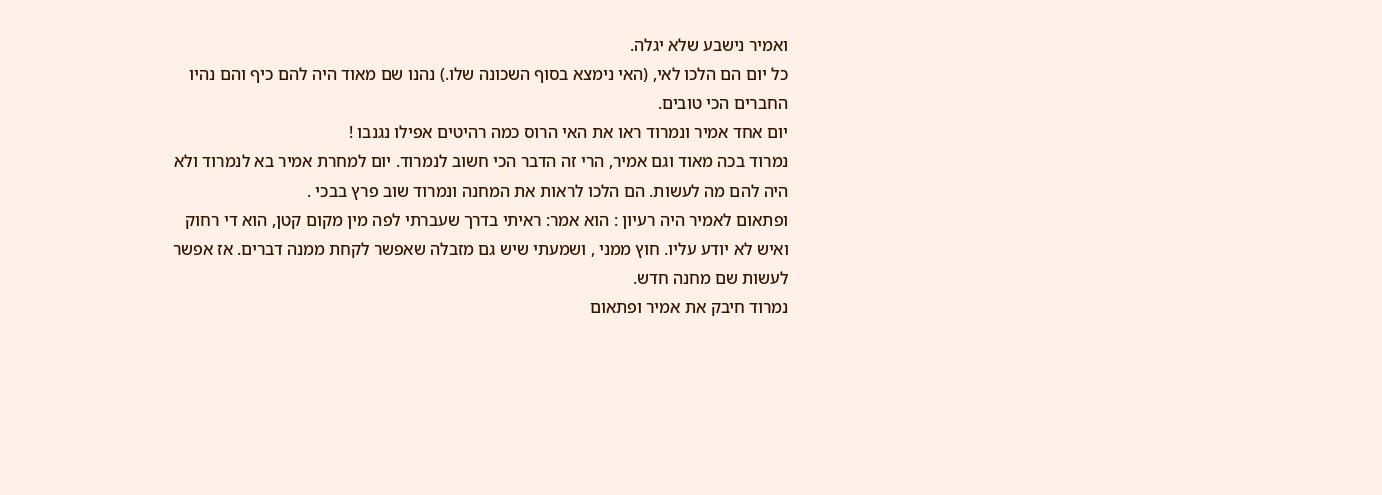ואמיר נישבע שלא יגלה.
כל יום הם הלכו לאי, (האי נימצא בסוף השכונה שלו.) נהנו שם מאוד היה להם כיף והם נהיו החברים הכי טובים.
יום אחד אמיר ונמרוד ראו את האי הרוס כמה רהיטים אפילו נגנבו !
נמרוד בכה מאוד וגם אמיר, הרי זה הדבר הכי חשוב לנמרוד. יום למחרת אמיר בא לנמרוד ולא היה להם מה לעשות. הם הלכו לראות את המחנה ונמרוד שוב פרץ בבכי .
ופתאום לאמיר היה רעיון : הוא אמר: ראיתי בדרך שעברתי לפה מין מקום קטן, הוא די רחוק ואיש לא יודע עליו. חוץ ממני , ושמעתי שיש גם מזבלה שאפשר לקחת ממנה דברים. אז אפשר לעשות שם מחנה חדש.
נמרוד חיבק את אמיר ופתאום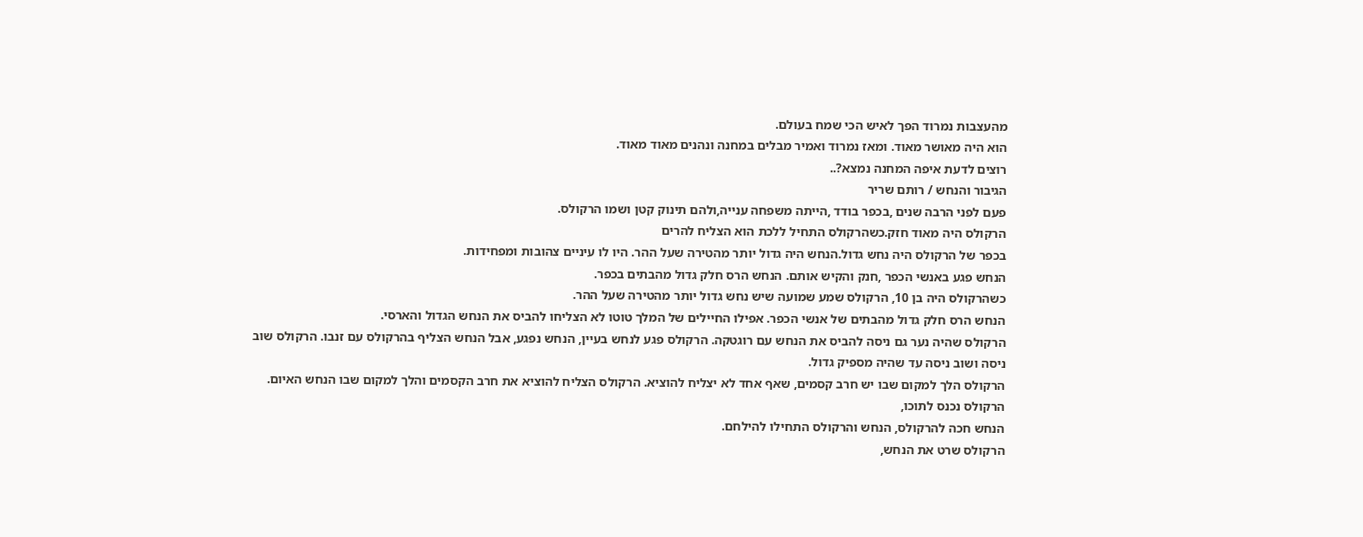מהעצבות נמרוד הפך לאיש הכי שמח בעולם.
הוא היה מאושר מאוד. ומאז נמרוד ואמיר מבלים במחנה ונהנים מאוד מאוד.
רוצים לדעת איפה המחנה נמצא?..
הגיבור והנחש / רותם שריר
פעם לפני הרבה שנים ,בכפר בודד ,הייתה משפחה ענייה,ולהם תינוק קטן ושמו הרקולס.
הרקולס היה מאוד חזק.כשהרקולס התחיל ללכת הוא הצליח להרים
בכפר של הרקולס היה נחש גדול.הנחש היה גדול יותר מהטירה שעל ההר. היו לו עיניים צהובות ומפחידות.
הנחש פגע באנשי הכפר ,חנק והקיש אותם. הנחש הרס חלק גדול מהבתים בכפר.
כשהרקולס היה בן 10, הרקולס שמע שמועה שיש נחש גדול יותר מהטירה שעל ההר.
הנחש הרס חלק גדול מהבתים של אנשי הכפר. אפילו החיילים של המלך טוטו לא הצליחו להביס את הנחש הגדול והארסי.
הרקולס שהיה נער גם ניסה להביס את הנחש עם רוגטקה. הרקולס פגע לנחש בעיין, הנחש נפגע, אבל הנחש הצליף בהרקולס עם זנבו. הרקולס שוב ניסה ושוב ניסה עד שהיה מספיק גדול.
הרקולס הלך למקום שבו יש חרב קסמים, שאף אחד לא יצליח להוציא. הרקולס הצליח להוציא את חרב הקסמים והלך למקום שבו הנחש האיום. הרקולס נכנס לתוכו,
הנחש חכה להרקולס, הנחש והרקולס התחילו להילחם.
הרקולס שרט את הנחש,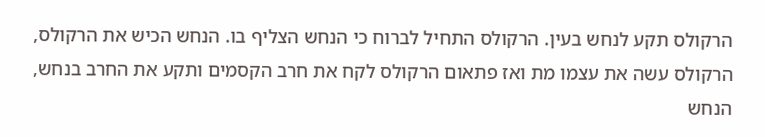הרקולס תקע לנחש בעין. הרקולס התחיל לברוח כי הנחש הצליף בו. הנחש הכיש את הרקולס, הרקולס עשה את עצמו מת ואז פתאום הרקולס לקח את חרב הקסמים ותקע את החרב בנחש, הנחש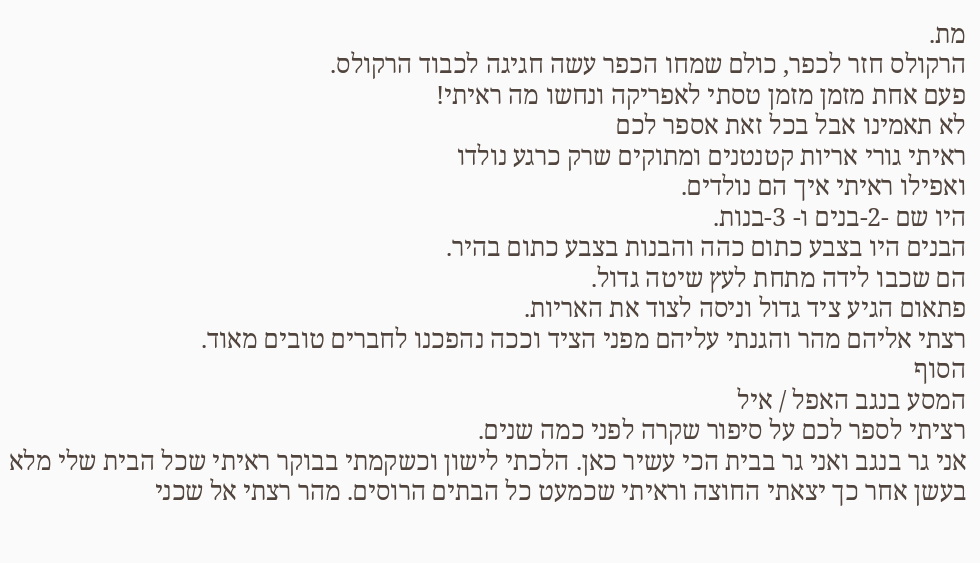מת.
הרקולס חזר לכפר, כולם שמחו הכפר עשה חגיגה לכבוד הרקולס.
פעם אחת מזמן מזמן טסתי לאפריקה ונחשו מה ראיתי!
לא תאמינו אבל בכל זאת אספר לכם
ראיתי גורי אריות קטנטנים ומתוקים שרק כרגע נולדו
ואפילו ראיתי איך הם נולדים.
היו שם -2-בנים ו- 3-בנות.
הבנים היו בצבע כתום כהה והבנות בצבע כתום בהיר.
הם שכבו לידה מתחת לעץ שיטה גדול.
פתאום הגיע ציד גדול וניסה לצוד את האריות.
רצתי אליהם מהר והגנתי עליהם מפני הציד וככה נהפכנו לחברים טובים מאוד.
הסוף
המסע בנגב האפל / איל
רציתי לספר לכם על סיפור שקרה לפני כמה שנים.
אני גר בנגב ואני גר בבית הכי עשיר כאן. הלכתי לישון וכשקמתי בבוקר ראיתי שכל הבית שלי מלא בעשן אחר כך יצאתי החוצה וראיתי שכמעט כל הבתים הרוסים. מהר רצתי אל שכני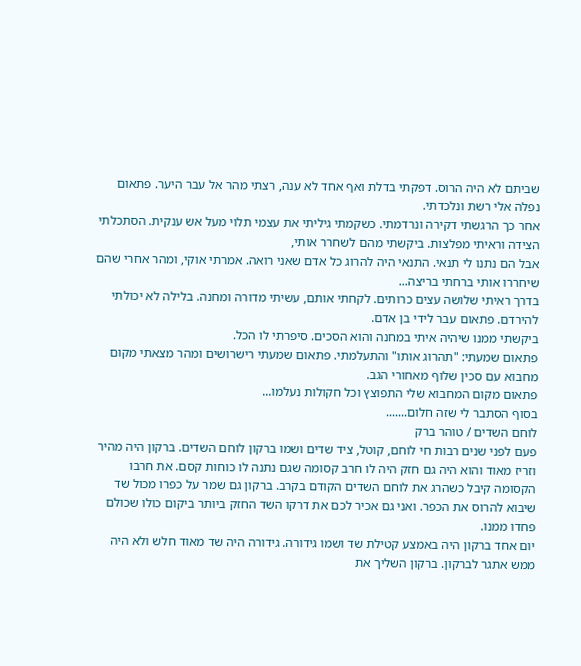שביתם לא היה הרוס. דפקתי בדלת ואף אחד לא ענה, רצתי מהר אל עבר היער. פתאום נפלה אלי רשת ונלכדתי.
אחר כך הרגשתי דקירה ונרדמתי. כשקמתי גיליתי את עצמי תלוי מעל אש ענקית. הסתכלתי הצידה וראיתי מפלצות. ביקשתי מהם לשחרר אותי,
אבל הם נתנו לי תנאי. התנאי היה להרוג כל אדם שאני רואה. אמרתי אוקי, ומהר אחרי שהם שיחררו אותי ברחתי בריצה...
בדרך ראיתי שלושה עצים כרותים. לקחתי אותם, עשיתי מדורה ומחנה. בלילה לא יכולתי להירדם. פתאום עבר לידי בן אדם.
ביקשתי ממנו שיהיה איתי במחנה והוא הסכים. סיפרתי לו הכל.
פתאום שמעתי: "תהרוג אותו" והתעלמתי. פתאום שמעתי רישרושים ומהר מצאתי מקום מחבוא עם סכין שלוף מאחורי הגב.
פתאום מקום המחבוא שלי התפוצץ וכל חקולות נעלמו...
בסוף הסתבר לי שזה חלום.......
לוחם השדים / טוהר ברק
פעם לפני שנים רבות חי לוחם, קוטל, ציד שדים ושמו ברקון לוחם השדים. ברקון היה מהיר וזריז מאוד והוא היה גם חזק היה לו חרב קסומה שגם נתנה לו כוחות קסם. את חרבו הקסומה קיבל כשהרג את לוחם השדים הקודם בקרב. ברקון גם שמר על כפרו מכול שד שיבוא להרוס את הכפר. ואני גם אכיר לכם את דרקו השד החזק ביותר ביקום כולו שכולם פחדו ממנו.
יום אחד ברקון היה באמצע קטילת שד ושמו גידורה. גידורה היה שד מאוד חלש ולא היה ממש אתגר לברקון. ברקון השליך את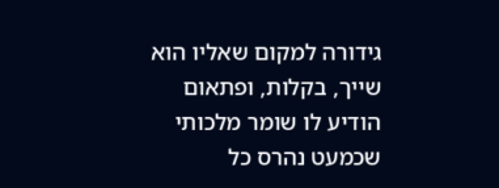גידורה למקום שאליו הוא שייך, בקלות, ופתאום הודיע לו שומר מלכותי שכמעט נהרס כל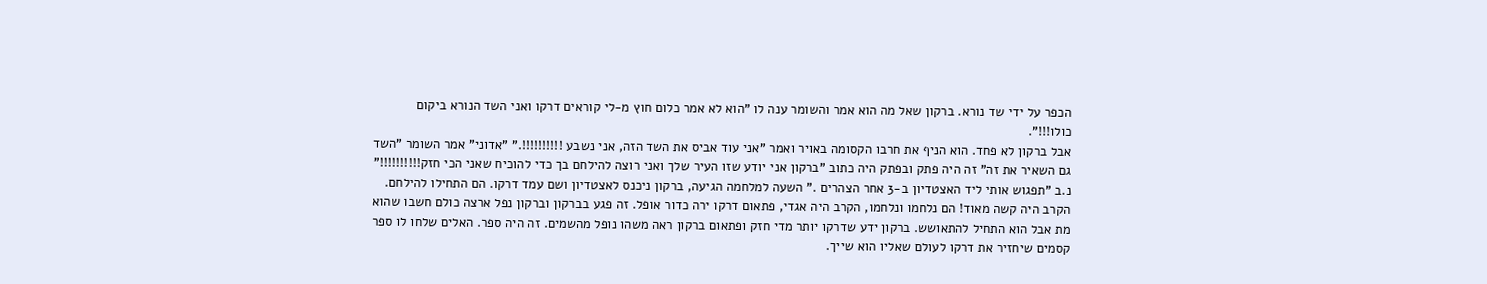הכפר על ידי שד נורא. ברקון שאל מה הוא אמר והשומר ענה לו "הוא לא אמר כלום חוץ מ-לי קוראים דרקו ואני השד הנורא ביקום כולו!!!".
אבל ברקון לא פחד. הוא הניף את חרבו הקסומה באויר ואמר "אני עוד אביס את השד הזה, אני נשבע !!!!!!!!!!." "אדוני" אמר השומר "השד גם השאיר את זה" זה היה פתק ובפתק היה כתוב "ברקון אני יודע שזו העיר שלך ואני רוצה להילחם בך כדי להוכיח שאני הכי חזק!!!!!!!!!!" נ.ב "תפגוש אותי ליד האצטדיון ב-3 אחר הצהרים ." השעה למלחמה הגיעה, ברקון ניכנס לאצטדיון ושם עמד דרקו. הם התחילו להילחם. הקרב היה קשה מאוד! הם נלחמו ונלחמו, הקרב היה אגדי, פתאום דרקו ירה כדור אופל. זה פגע בברקון וברקון נפל ארצה כולם חשבו שהוא מת אבל הוא התחיל להתאושש. ברקון ידע שדרקו יותר מדי חזק ופתאום ברקון ראה משהו נופל מהשמים. זה היה ספר. האלים שלחו לו ספר קסמים שיחזיר את דרקו לעולם שאליו הוא שייך.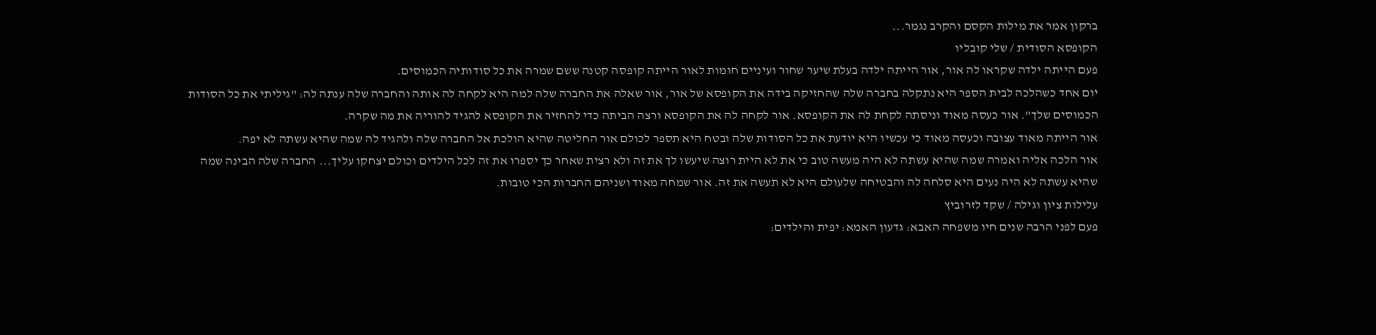ברקון אמר את מילות הקסם והקרב נגמר...
הקופסא הסודית / שלי קובליו
פעם הייתה ילדה שקראו לה אור, אור הייתה ילדה בעלת שיער שחור ועיניים חומות לאור הייתה קופסה קטנה ששם שמרה את כל סודותיה הכמוסים.
יום אחד כשהלכה לבית הספר היא נתקלה בחברה שלה שהחזיקה בידה את הקופסא של אור, אור שאלה את החברה שלה למה היא לקחה לה אותה והחברה שלה ענתה לה: "גיליתי את כל הסודות הכמוסים שלך". אור כעסה מאוד וניסתה לקחת לה את הקופסא. אור לקחה לה את הקופסא ורצה הביתה כדי להחזיר את הקופסא להגיד להוריה את מה שקרה.
אור הייתה מאוד עצובה וכעסה מאוד כי עכשיו היא יודעת את כל הסודות שלה ובטח היא תספר לכולם אור החליטה שהיא הולכת אל החברה שלה ולהגיד לה שמה שהיא עשתה לא יפה.
אור הלכה אליה ואמרה שמה שהיא עשתה לא היה מעשה טוב כי את לא היית רוצה שיעשו לך את זה ולא רצית שאחר כך יספרו את זה לכל הילדים וכולם יצחקו עליך... החברה שלה הבינה שמה שהיא עשתה לא היה נעים היא סלחה לה והבטיחה שלעולם היא לא תעשה את זה. אור שמחה מאוד ושניהם החברות הכי טובות.
עלילות ציון וגילה / שקד לזרוביץ
פעם לפני הרבה שנים חיו משפחה האבא: גדעון האמא: יפית והילדים: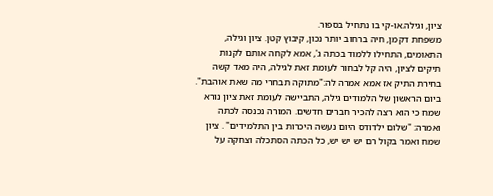ציון, וגילה.או-קי בו נתחיל בספור.
משפחת דקמן, חיה ברחוב יותר נכון, קיבוץ קטן. ציון וגילה, התאומים, התחילו ללמוד בכתה ג', אמא לקחה אותם לקנות תיקים לציון, היה קל לבחור לעומת זאת לגילה, היה מאד קשה בחירת התיק אז אמא אמרה לה:"מתוקה תבחרי מה שאת אוהבת". ביום הראשון של הלמודים גילה, התביישה לעומת זאת ציון נורא שמח כי הוא רצה להכיר חברים חדשים. המורה נכנסה לכתה ואמרה: "שלום ילדודס היום נעשה היכרות בין התלמידים" . ציון שמח ואמר בקול רם יש יש יש, כל הכתה הסתכלה וצחקה על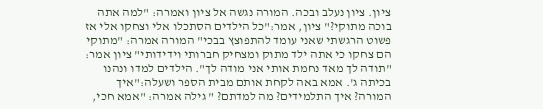ציון. ציון נעלב ובכה. המורה נגשה אל ציון ואמרה: "למה אתה בוכה מתוקי?" ציון, אמר:"כל הילדים הסתכלו אלי וצחקו אלי אז פשוט הרגשתי שאני עומד להתפוצץ בבכי" המורה אמרה: "מתוקי הם צחקו כי אתה ילד מתוק ומצחיק חברותי וידידותי" ציון אמר: "תודה לך מאד נחמת אותי אני מודה לך". הילדים למדו ונהנו בכיתה ג'. אמא באה לקחת אותם מבית הספר ושעלה:"איך המורה? איך התלמידים? מה למדתם? " גילה אמרה: "אמא חכי,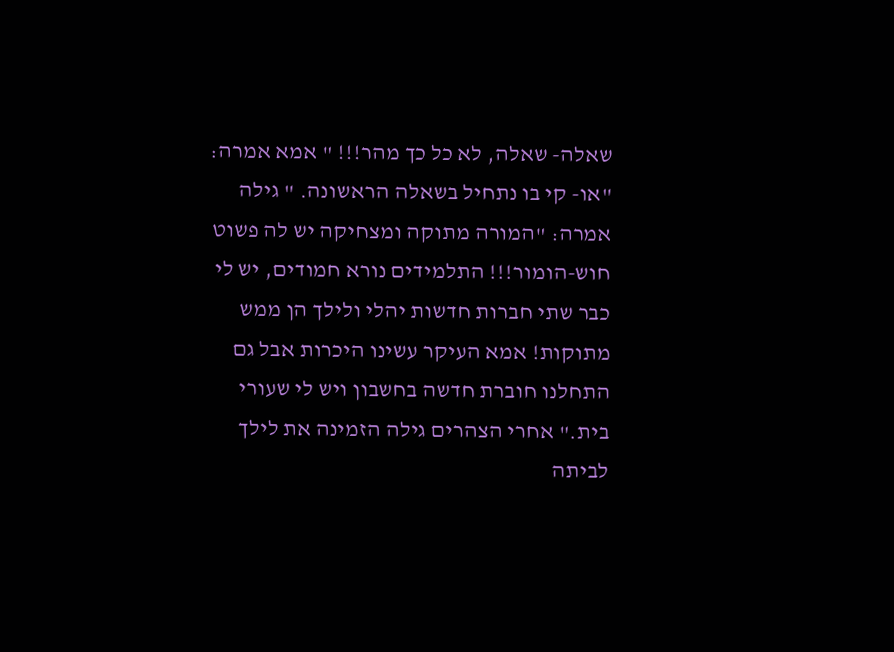שאלה- שאלה, לא כל כך מהר!!! " אמא אמרה: "או- קי בו נתחיל בשאלה הראשונה. " גילה אמרה: "המורה מתוקה ומצחיקה יש לה פשוט חוש-הומור!!! התלמידים נורא חמודים, יש לי כבר שתי חברות חדשות יהלי ולילך הן ממש מתוקות! אמא העיקר עשינו היכרות אבל גם התחלנו חוברת חדשה בחשבון ויש לי שעורי בית." אחרי הצהרים גילה הזמינה את לילך לביתה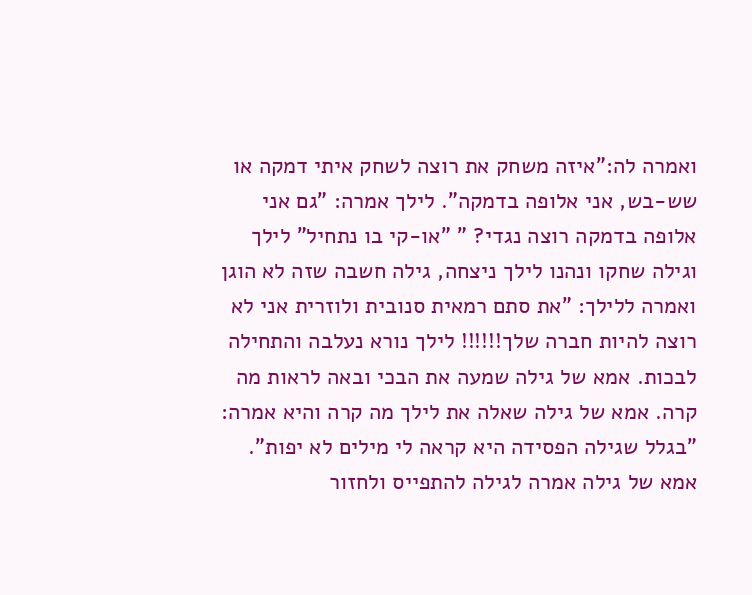ואמרה לה:"איזה משחק את רוצה לשחק איתי דמקה או שש-בש, אני אלופה בדמקה". לילך אמרה: "גם אני אלופה בדמקה רוצה נגדי? " "או-קי בו נתחיל" לילך וגילה שחקו ונהנו לילך ניצחה, גילה חשבה שזה לא הוגן ואמרה ללילך: "את סתם רמאית סנובית ולוזרית אני לא רוצה להיות חברה שלך!!!!!! לילך נורא נעלבה והתחילה לבכות. אמא של גילה שמעה את הבכי ובאה לראות מה קרה. אמא של גילה שאלה את לילך מה קרה והיא אמרה: "בגלל שגילה הפסידה היא קראה לי מילים לא יפות". אמא של גילה אמרה לגילה להתפייס ולחזור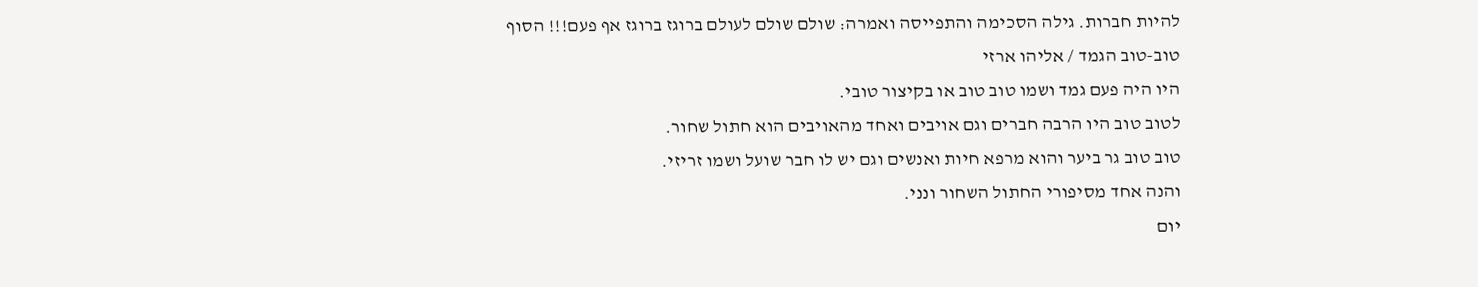להיות חברות. גילה הסכימה והתפייסה ואמרה: שולם שולם לעולם ברוגז ברוגז אף פעם!!! הסוף
טוב-טוב הגמד / אליהו ארזי
היו היה פעם גמד ושמו טוב טוב או בקיצור טובי.
לטוב טוב היו הרבה חברים וגם אויבים ואחד מהאויבים הוא חתול שחור.
טוב טוב גר ביער והוא מרפא חיות ואנשים וגם יש לו חבר שועל ושמו זריזי.
והנה אחד מסיפורי החתול השחור ונני.
יום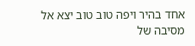אחד בהיר ויפה טוב טוב יצא אל מסיבה של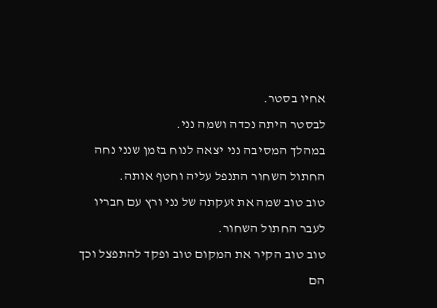אחיו בסטר.
לבסטר היתה נכדה ושמה נני.
במהלך המסיבה נני יצאה לנוח בזמן שנני נחה החתול השחור התנפל עליה וחטף אותה.
טוב טוב שמה את זעקתה של נני ורץ עם חבריו לעבר החתול השחור.
טוב טוב הקיר את המקום טוב ופקד להתפצל וכך הם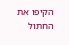הקיפו את החתול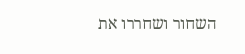השחור ושחררו את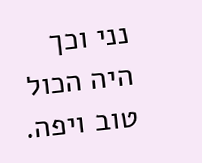נני וכך היה הכול טוב ויפה.